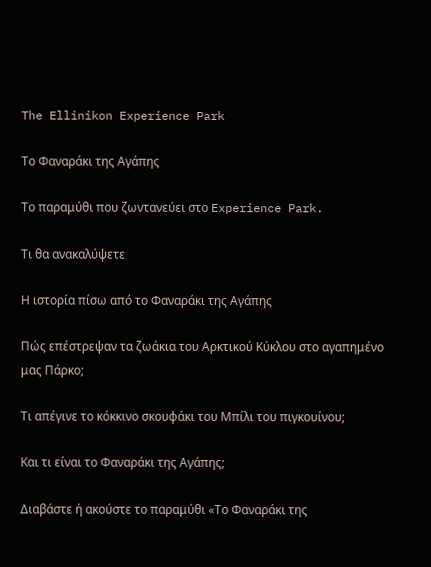The Ellinikon Experience Park

Το Φαναράκι της Αγάπης

Το παραμύθι που ζωντανεύει στο Experience Park.

Τι θα ανακαλύψετε

Η ιστορία πίσω από το Φαναράκι της Αγάπης

Πώς επέστρεψαν τα ζωάκια του Αρκτικού Κύκλου στο αγαπημένο μας Πάρκο;

Τι απέγινε το κόκκινο σκουφάκι του Μπίλι του πιγκουίνου;

Και τι είναι το Φαναράκι της Αγάπης;

Διαβάστε ή ακούστε το παραμύθι «Το Φαναράκι της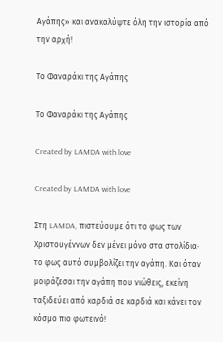Αγάπης» και ανακαλύψτε όλη την ιστορία από την αρχή!

Το Φαναράκι της Αγάπης

Το Φαναράκι της Αγάπης

Created by LAMDA with love

Created by LAMDA with love

Στη LAMDA, πιστεύουμε ότι το φως των Χριστουγέννων δεν μένει μόνο στα στολίδια∙
το φως αυτό συμβολίζει την αγάπη. Και όταν μοιράζεσαι την αγάπη που νιώθεις, εκείνη ταξιδεύει από καρδιά σε καρδιά και κάνει τον κόσμο πιο φωτεινό!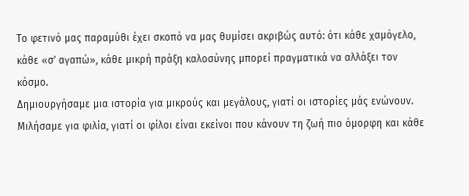Το φετινό μας παραμύθι έχει σκοπό να μας θυμίσει ακριβώς αυτό: ότι κάθε χαμόγελο, κάθε «σ’ αγαπώ», κάθε μικρή πράξη καλοσύνης μπορεί πραγματικά να αλλάξει τον κόσμο.
Δημιουργήσαμε μια ιστορία για μικρούς και μεγάλους, γιατί οι ιστορίες μάς ενώνουν.
Μιλήσαμε για φιλία, γιατί οι φίλοι είναι εκείνοι που κάνουν τη ζωή πιο όμορφη και κάθε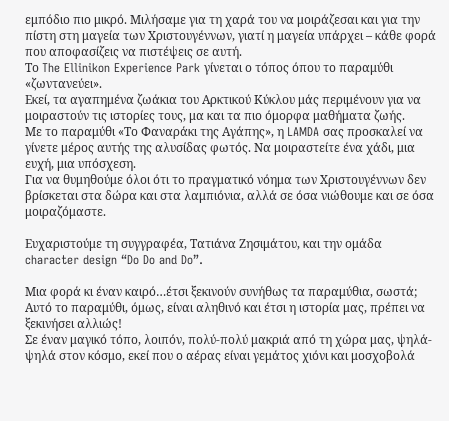εμπόδιο πιο μικρό. Μιλήσαμε για τη χαρά του να μοιράζεσαι και για την πίστη στη μαγεία των Χριστουγέννων, γιατί η μαγεία υπάρχει – κάθε φορά που αποφασίζεις να πιστέψεις σε αυτή.
Το The Ellinikon Experience Park γίνεται ο τόπος όπου το παραμύθι «ζωντανεύει».
Εκεί, τα αγαπημένα ζωάκια του Αρκτικού Κύκλου μάς περιμένουν για να μοιραστούν τις ιστορίες τους, μα και τα πιο όμορφα μαθήματα ζωής.
Με το παραμύθι «Το Φαναράκι της Αγάπης», η LAMDA σας προσκαλεί να γίνετε μέρος αυτής της αλυσίδας φωτός. Να μοιραστείτε ένα χάδι, μια ευχή, μια υπόσχεση.
Για να θυμηθούμε όλοι ότι το πραγματικό νόημα των Χριστουγέννων δεν βρίσκεται στα δώρα και στα λαμπιόνια, αλλά σε όσα νιώθουμε και σε όσα μοιραζόμαστε.

Ευχαριστούμε τη συγγραφέα, Τατιάνα Ζησιμάτου, και την ομάδα character design “Do Do and Do”.

Μια φορά κι έναν καιρό…έτσι ξεκινούν συνήθως τα παραμύθια, σωστά; Αυτό το παραμύθι, όμως, είναι αληθινό και έτσι η ιστορία μας, πρέπει να ξεκινήσει αλλιώς!
Σε έναν μαγικό τόπο, λοιπόν, πολύ-πολύ μακριά από τη χώρα μας, ψηλά-ψηλά στον κόσμο, εκεί που ο αέρας είναι γεμάτος χιόνι και μοσχοβολά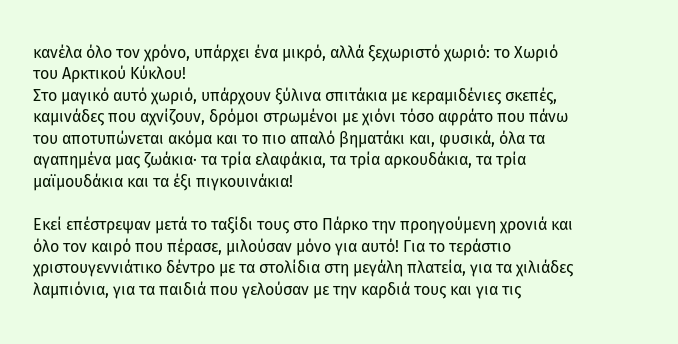κανέλα όλο τον χρόνο, υπάρχει ένα μικρό, αλλά ξεχωριστό χωριό: το Xωριό του Αρκτικού Κύκλου!
Στο μαγικό αυτό χωριό, υπάρχουν ξύλινα σπιτάκια με κεραμιδένιες σκεπές, καμινάδες που αχνίζουν, δρόμοι στρωμένοι με χιόνι τόσο αφράτο που πάνω του αποτυπώνεται ακόμα και το πιο απαλό βηματάκι και, φυσικά, όλα τα αγαπημένα μας ζωάκια· τα τρία ελαφάκια, τα τρία αρκουδάκια, τα τρία μαϊμουδάκια και τα έξι πιγκουινάκια!

Εκεί επέστρεψαν μετά το ταξίδι τους στο Πάρκο την προηγούμενη χρονιά και όλο τον καιρό που πέρασε, μιλούσαν μόνο για αυτό! Για το τεράστιο χριστουγεννιάτικο δέντρο με τα στολίδια στη μεγάλη πλατεία, για τα χιλιάδες λαμπιόνια, για τα παιδιά που γελούσαν με την καρδιά τους και για τις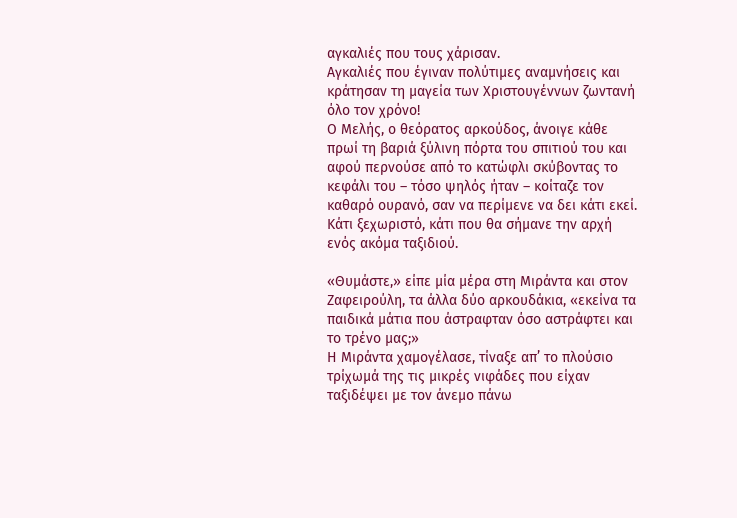αγκαλιές που τους χάρισαν.
Αγκαλιές που έγιναν πολύτιμες αναμνήσεις και κράτησαν τη μαγεία των Χριστουγέννων ζωντανή όλο τον χρόνο!
Ο Μελής, ο θεόρατος αρκούδος, άνοιγε κάθε πρωί τη βαριά ξύλινη πόρτα του σπιτιού του και αφού περνούσε από το κατώφλι σκύβοντας το κεφάλι του – τόσο ψηλός ήταν – κοίταζε τον καθαρό ουρανό, σαν να περίμενε να δει κάτι εκεί. Κάτι ξεχωριστό, κάτι που θα σήμανε την αρχή ενός ακόμα ταξιδιού.

«Θυμάστε,» είπε μία μέρα στη Μιράντα και στον Ζαφειρούλη, τα άλλα δύο αρκουδάκια, «εκείνα τα παιδικά μάτια που άστραφταν όσο αστράφτει και το τρένο μας;»
Η Μιράντα χαμογέλασε, τίναξε απ’ το πλούσιο τρίχωμά της τις μικρές νιφάδες που είχαν ταξιδέψει με τον άνεμο πάνω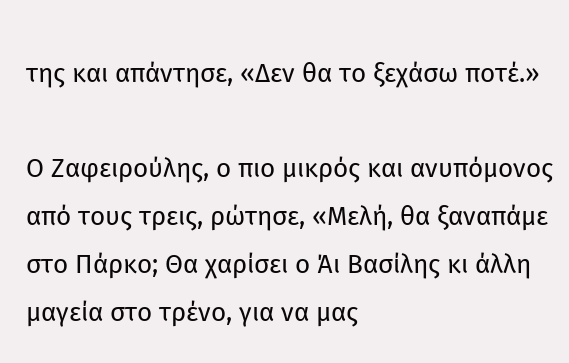της και απάντησε, «Δεν θα το ξεχάσω ποτέ.»

Ο Ζαφειρούλης, ο πιο μικρός και ανυπόμονος από τους τρεις, ρώτησε, «Μελή, θα ξαναπάμε στο Πάρκο; Θα χαρίσει ο Άι Βασίλης κι άλλη μαγεία στο τρένο, για να μας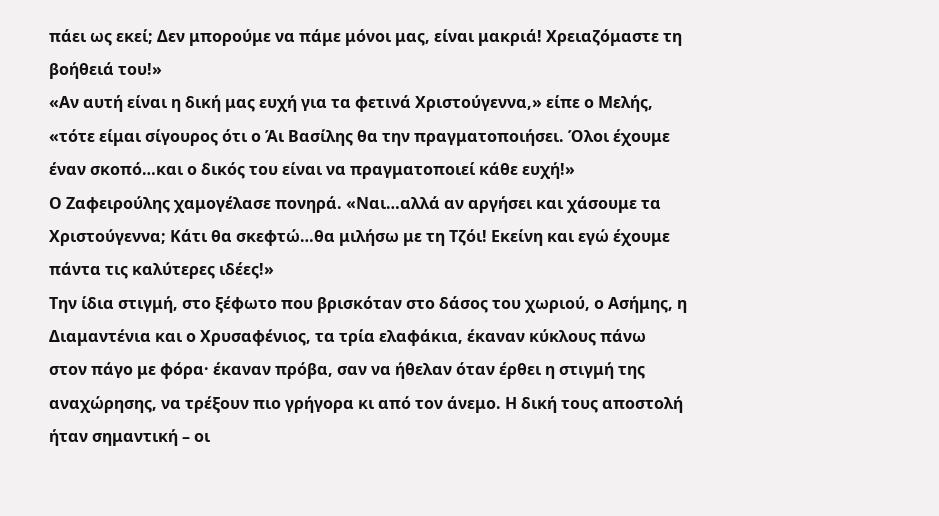πάει ως εκεί; Δεν μπορούμε να πάμε μόνοι μας, είναι μακριά! Χρειαζόμαστε τη βοήθειά του!»
«Αν αυτή είναι η δική μας ευχή για τα φετινά Χριστούγεννα,» είπε ο Μελής, «τότε είμαι σίγουρος ότι ο Άι Βασίλης θα την πραγματοποιήσει. Όλοι έχουμε έναν σκοπό…και ο δικός του είναι να πραγματοποιεί κάθε ευχή!»
Ο Ζαφειρούλης χαμογέλασε πονηρά. «Ναι…αλλά αν αργήσει και χάσουμε τα Χριστούγεννα; Κάτι θα σκεφτώ…θα μιλήσω με τη Τζόι! Εκείνη και εγώ έχουμε πάντα τις καλύτερες ιδέες!»
Την ίδια στιγμή, στο ξέφωτο που βρισκόταν στο δάσος του χωριού, ο Ασήμης, η Διαμαντένια και ο Χρυσαφένιος, τα τρία ελαφάκια, έκαναν κύκλους πάνω στον πάγο με φόρα· έκαναν πρόβα, σαν να ήθελαν όταν έρθει η στιγμή της αναχώρησης, να τρέξουν πιο γρήγορα κι από τον άνεμο. Η δική τους αποστολή ήταν σημαντική – οι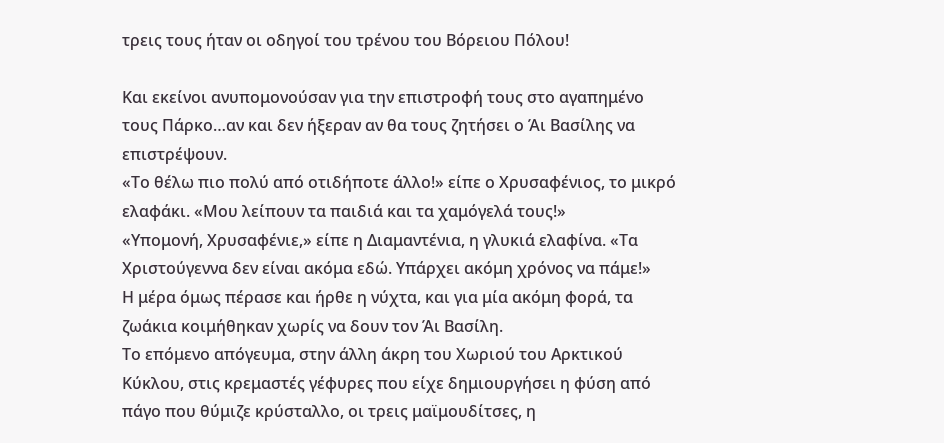τρεις τους ήταν οι οδηγοί του τρένου του Βόρειου Πόλου!

Και εκείνοι ανυπομονούσαν για την επιστροφή τους στο αγαπημένο τους Πάρκο…αν και δεν ήξεραν αν θα τους ζητήσει ο Άι Βασίλης να επιστρέψουν.
«Το θέλω πιο πολύ από οτιδήποτε άλλο!» είπε ο Χρυσαφένιος, το μικρό ελαφάκι. «Μου λείπουν τα παιδιά και τα χαμόγελά τους!»
«Υπομονή, Χρυσαφένιε,» είπε η Διαμαντένια, η γλυκιά ελαφίνα. «Τα Χριστούγεννα δεν είναι ακόμα εδώ. Υπάρχει ακόμη χρόνος να πάμε!»
Η μέρα όμως πέρασε και ήρθε η νύχτα, και για μία ακόμη φορά, τα ζωάκια κοιμήθηκαν χωρίς να δουν τον Άι Βασίλη.
Το επόμενο απόγευμα, στην άλλη άκρη του Χωριού του Αρκτικού Κύκλου, στις κρεμαστές γέφυρες που είχε δημιουργήσει η φύση από πάγο που θύμιζε κρύσταλλο, οι τρεις μαϊμουδίτσες, η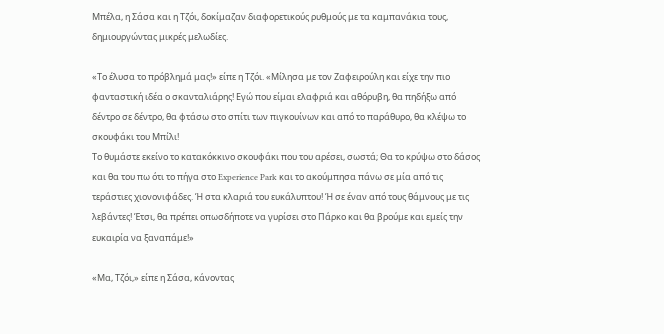Μπέλα, η Σάσα και η Τζόι, δοκίμαζαν διαφορετικούς ρυθμούς με τα καμπανάκια τους, δημιουργώντας μικρές μελωδίες.

«Το έλυσα το πρόβλημά μας!» είπε η Τζόι. «Μίλησα με τον Ζαφειρούλη και είχε την πιο φανταστική ιδέα ο σκανταλιάρης! Εγώ που είμαι ελαφριά και αθόρυβη, θα πηδήξω από δέντρο σε δέντρο, θα φτάσω στο σπίτι των πιγκουίνων και από το παράθυρο, θα κλέψω το σκουφάκι του Μπίλι!
Το θυμάστε εκείνο το κατακόκκινο σκουφάκι που του αρέσει, σωστά; Θα το κρύψω στο δάσος και θα του πω ότι το πήγα στο Experience Park και το ακούμπησα πάνω σε μία από τις τεράστιες χιονονιφάδες. Ή στα κλαριά του ευκάλυπτου! Ή σε έναν από τους θάμνους με τις λεβάντες! Έτσι, θα πρέπει οπωσδήποτε να γυρίσει στο Πάρκο και θα βρούμε και εμείς την ευκαιρία να ξαναπάμε!»

«Μα, Τζόι,» είπε η Σάσα, κάνοντας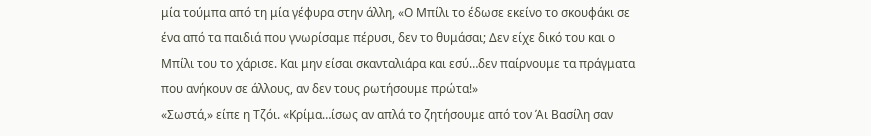μία τούμπα από τη μία γέφυρα στην άλλη, «Ο Μπίλι το έδωσε εκείνο το σκουφάκι σε ένα από τα παιδιά που γνωρίσαμε πέρυσι, δεν το θυμάσαι; Δεν είχε δικό του και ο Μπίλι του το χάρισε. Και μην είσαι σκανταλιάρα και εσύ…δεν παίρνουμε τα πράγματα που ανήκουν σε άλλους, αν δεν τους ρωτήσουμε πρώτα!»
«Σωστά,» είπε η Τζόι. «Κρίμα…ίσως αν απλά το ζητήσουμε από τον Άι Βασίλη σαν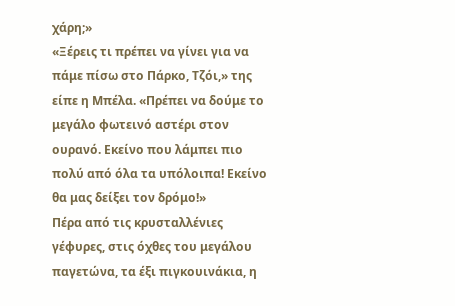χάρη;»
«Ξέρεις τι πρέπει να γίνει για να πάμε πίσω στο Πάρκο, Τζόι,» της είπε η Μπέλα. «Πρέπει να δούμε το μεγάλο φωτεινό αστέρι στον ουρανό. Εκείνο που λάμπει πιο πολύ από όλα τα υπόλοιπα! Εκείνο θα μας δείξει τον δρόμο!»
Πέρα από τις κρυσταλλένιες γέφυρες, στις όχθες του μεγάλου παγετώνα, τα έξι πιγκουινάκια, η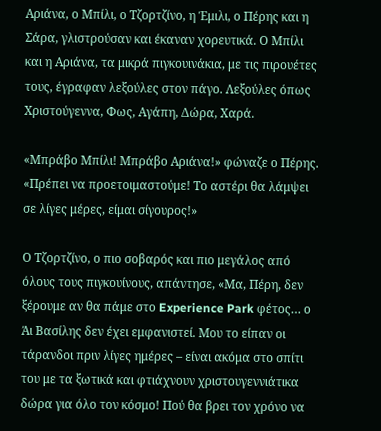Αριάνα, ο Μπίλι, ο Τζορτζίνο, η Έμιλι, ο Πέρης και η Σάρα, γλιστρούσαν και έκαναν χορευτικά. Ο Μπίλι και η Αριάνα, τα μικρά πιγκουινάκια, με τις πιρουέτες τους, έγραφαν λεξούλες στον πάγο. Λεξούλες όπως Χριστούγεννα, Φως, Αγάπη, Δώρα, Χαρά.

«Μπράβο Μπίλι! Μπράβο Αριάνα!» φώναζε ο Πέρης. «Πρέπει να προετοιμαστούμε! Το αστέρι θα λάμψει σε λίγες μέρες, είμαι σίγουρος!»

Ο Τζορτζίνο, ο πιο σοβαρός και πιο μεγάλος από όλους τους πιγκουίνους, απάντησε, «Μα, Πέρη, δεν ξέρουμε αν θα πάμε στο Experience Park φέτος… ο Άι Βασίλης δεν έχει εμφανιστεί. Μου το είπαν οι τάρανδοι πριν λίγες ημέρες – είναι ακόμα στο σπίτι του με τα ξωτικά και φτιάχνουν χριστουγεννιάτικα δώρα για όλο τον κόσμο! Πού θα βρει τον χρόνο να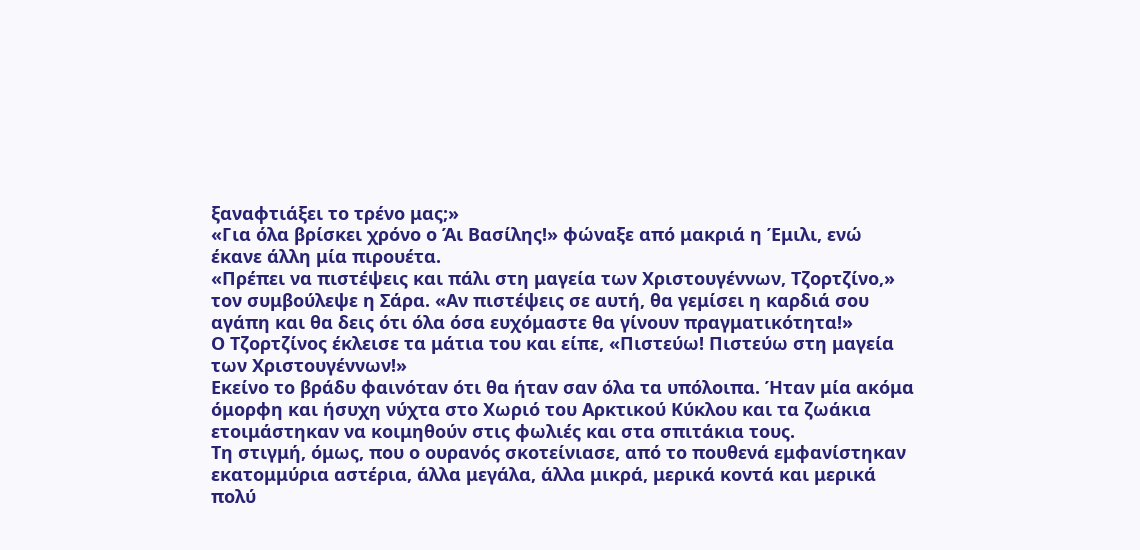ξαναφτιάξει το τρένο μας;»
«Για όλα βρίσκει χρόνο ο Άι Βασίλης!» φώναξε από μακριά η Έμιλι, ενώ έκανε άλλη μία πιρουέτα.
«Πρέπει να πιστέψεις και πάλι στη μαγεία των Χριστουγέννων, Τζορτζίνο,» τον συμβούλεψε η Σάρα. «Αν πιστέψεις σε αυτή, θα γεμίσει η καρδιά σου αγάπη και θα δεις ότι όλα όσα ευχόμαστε θα γίνουν πραγματικότητα!»
Ο Τζορτζίνος έκλεισε τα μάτια του και είπε, «Πιστεύω! Πιστεύω στη μαγεία των Χριστουγέννων!»
Εκείνο το βράδυ φαινόταν ότι θα ήταν σαν όλα τα υπόλοιπα. Ήταν μία ακόμα όμορφη και ήσυχη νύχτα στο Χωριό του Αρκτικού Κύκλου και τα ζωάκια ετοιμάστηκαν να κοιμηθούν στις φωλιές και στα σπιτάκια τους.
Τη στιγμή, όμως, που ο ουρανός σκοτείνιασε, από το πουθενά εμφανίστηκαν εκατομμύρια αστέρια, άλλα μεγάλα, άλλα μικρά, μερικά κοντά και μερικά πολύ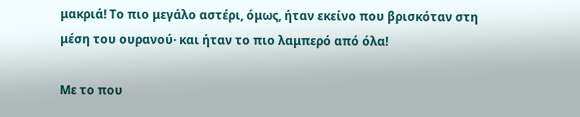μακριά! Το πιο μεγάλο αστέρι, όμως, ήταν εκείνο που βρισκόταν στη μέση του ουρανού· και ήταν το πιο λαμπερό από όλα!

Με το που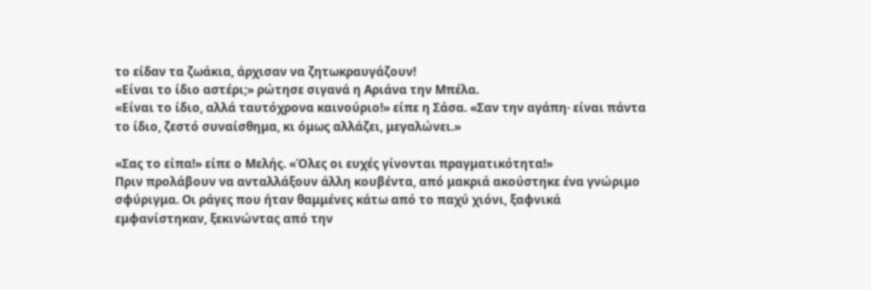το είδαν τα ζωάκια, άρχισαν να ζητωκραυγάζουν!
«Είναι το ίδιο αστέρι;» ρώτησε σιγανά η Αριάνα την Μπέλα.
«Είναι το ίδιο, αλλά ταυτόχρονα καινούριο!» είπε η Σάσα. «Σαν την αγάπη· είναι πάντα το ίδιο, ζεστό συναίσθημα, κι όμως αλλάζει, μεγαλώνει.»

«Σας το είπα!» είπε ο Μελής. «Όλες οι ευχές γίνονται πραγματικότητα!»
Πριν προλάβουν να ανταλλάξουν άλλη κουβέντα, από μακριά ακούστηκε ένα γνώριμο σφύριγμα. Οι ράγες που ήταν θαμμένες κάτω από το παχύ χιόνι, ξαφνικά εμφανίστηκαν, ξεκινώντας από την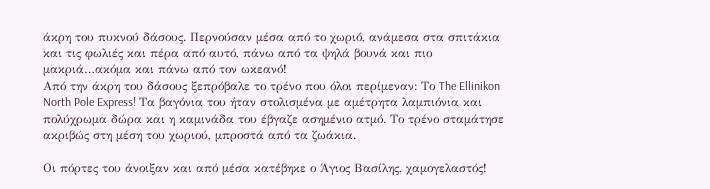άκρη του πυκνού δάσους. Περνούσαν μέσα από το χωριό, ανάμεσα στα σπιτάκια και τις φωλιές και πέρα από αυτό, πάνω από τα ψηλά βουνά και πιο μακριά…ακόμα και πάνω από τον ωκεανό!
Από την άκρη του δάσους ξεπρόβαλε το τρένο που όλοι περίμεναν: Το The Ellinikon North Pole Express! Tα βαγόνια του ήταν στολισμένα με αμέτρητα λαμπιόνια και πολύχρωμα δώρα και η καμινάδα του έβγαζε ασημένιο ατμό. Το τρένο σταμάτησε ακριβώς στη μέση του χωριού, μπροστά από τα ζωάκια.

Οι πόρτες του άνοιξαν και από μέσα κατέβηκε ο Άγιος Βασίλης, χαμογελαστός!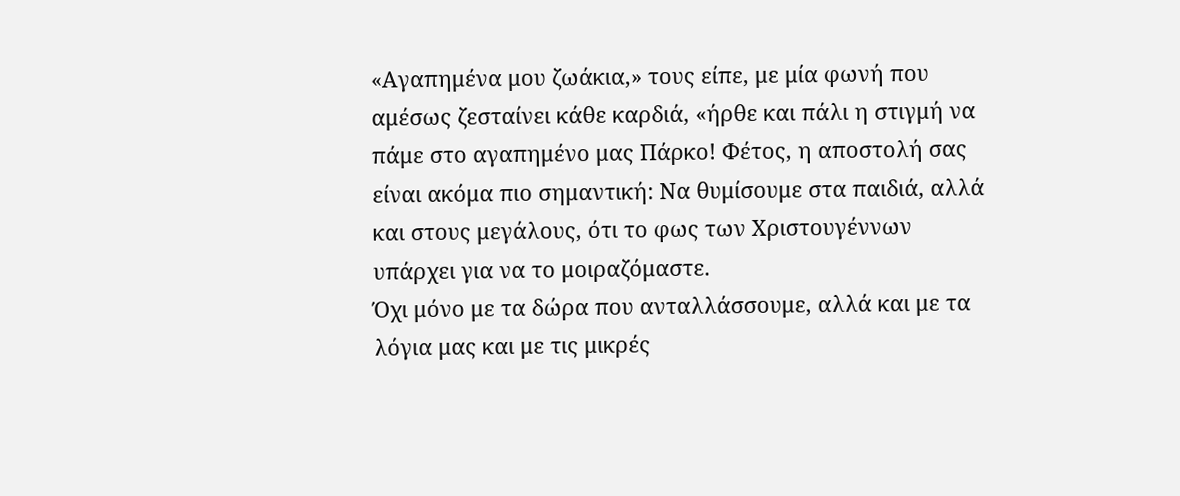«Αγαπημένα μου ζωάκια,» τους είπε, με μία φωνή που αμέσως ζεσταίνει κάθε καρδιά, «ήρθε και πάλι η στιγμή να πάμε στο αγαπημένο μας Πάρκο! Φέτος, η αποστολή σας είναι ακόμα πιο σημαντική: Να θυμίσουμε στα παιδιά, αλλά και στους μεγάλους, ότι το φως των Χριστουγέννων υπάρχει για να το μοιραζόμαστε.
Όχι μόνο με τα δώρα που ανταλλάσσουμε, αλλά και με τα λόγια μας και με τις μικρές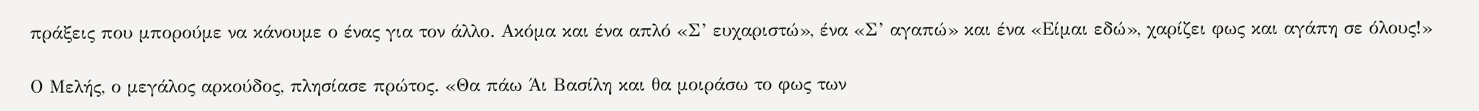πράξεις που μπορούμε να κάνουμε ο ένας για τον άλλο. Ακόμα και ένα απλό «Σ’ ευχαριστώ», ένα «Σ’ αγαπώ» και ένα «Είμαι εδώ», χαρίζει φως και αγάπη σε όλους!»

Ο Μελής, ο μεγάλος αρκούδος, πλησίασε πρώτος. «Θα πάω Άι Βασίλη και θα μοιράσω το φως των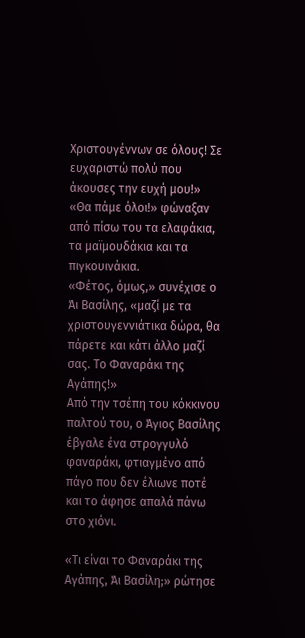Χριστουγέννων σε όλους! Σε ευχαριστώ πολύ που άκουσες την ευχή μου!»
«Θα πάμε όλοι!» φώναξαν από πίσω του τα ελαφάκια, τα μαϊμουδάκια και τα πιγκουινάκια.
«Φέτος, όμως,» συνέχισε ο Άι Βασίλης, «μαζί με τα χριστουγεννιάτικα δώρα, θα πάρετε και κάτι άλλο μαζί σας. Το Φαναράκι της Αγάπης!»
Από την τσέπη του κόκκινου παλτού του, ο Άγιος Βασίλης έβγαλε ένα στρογγυλό φαναράκι, φτιαγμένο από πάγο που δεν έλιωνε ποτέ και το άφησε απαλά πάνω στο χιόνι.

«Τι είναι το Φαναράκι της Αγάπης, Άι Βασίλη;» ρώτησε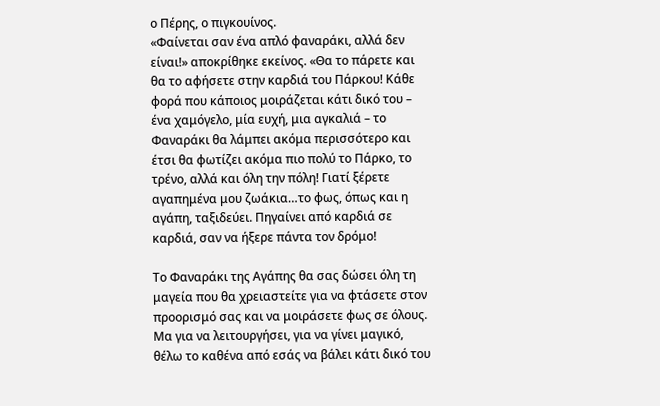ο Πέρης, ο πιγκουίνος.
«Φαίνεται σαν ένα απλό φαναράκι, αλλά δεν είναι!» αποκρίθηκε εκείνος. «Θα το πάρετε και θα το αφήσετε στην καρδιά του Πάρκου! Κάθε φορά που κάποιος μοιράζεται κάτι δικό του – ένα χαμόγελο, μία ευχή, μια αγκαλιά – το Φαναράκι θα λάμπει ακόμα περισσότερο και έτσι θα φωτίζει ακόμα πιο πολύ το Πάρκο, το τρένο, αλλά και όλη την πόλη! Γιατί ξέρετε αγαπημένα μου ζωάκια…το φως, όπως και η αγάπη, ταξιδεύει. Πηγαίνει από καρδιά σε καρδιά, σαν να ήξερε πάντα τον δρόμο!

Το Φαναράκι της Αγάπης θα σας δώσει όλη τη μαγεία που θα χρειαστείτε για να φτάσετε στον προορισμό σας και να μοιράσετε φως σε όλους. Μα για να λειτουργήσει, για να γίνει μαγικό, θέλω το καθένα από εσάς να βάλει κάτι δικό του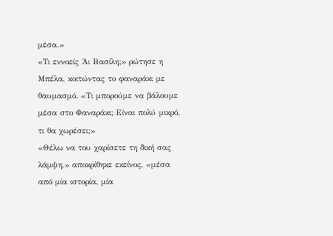μέσα.»
«Τι εννοείς Άι Βασίλη;» ρώτησε η Μπέλα, κοιτώντας το φαναράκι με θαυμασμό. «Τι μπορούμε να βάλουμε μέσα στο Φαναράκι; Είναι πολύ μικρό, τι θα χωρέσει;»
«Θέλω να του χαρίσετε τη δική σας λάμψη,» αποκρίθηκε εκείνος, «μέσα από μία ιστορία, μία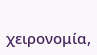χειρονομία,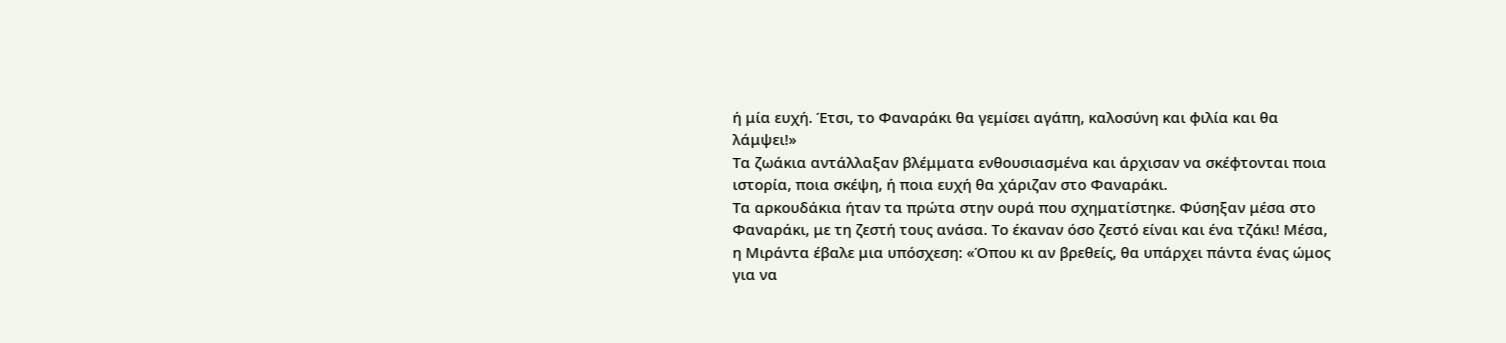ή μία ευχή. Έτσι, το Φαναράκι θα γεμίσει αγάπη, καλοσύνη και φιλία και θα λάμψει!»
Τα ζωάκια αντάλλαξαν βλέμματα ενθουσιασμένα και άρχισαν να σκέφτονται ποια ιστορία, ποια σκέψη, ή ποια ευχή θα χάριζαν στο Φαναράκι.
Τα αρκουδάκια ήταν τα πρώτα στην ουρά που σχηματίστηκε. Φύσηξαν μέσα στο Φαναράκι, με τη ζεστή τους ανάσα. Το έκαναν όσο ζεστό είναι και ένα τζάκι! Μέσα, η Μιράντα έβαλε μια υπόσχεση: «Όπου κι αν βρεθείς, θα υπάρχει πάντα ένας ώμος για να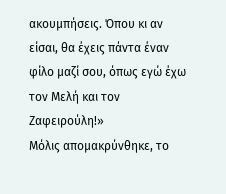ακουμπήσεις. Όπου κι αν είσαι, θα έχεις πάντα έναν φίλο μαζί σου, όπως εγώ έχω τον Μελή και τον Ζαφειρούλη!»
Μόλις απομακρύνθηκε, το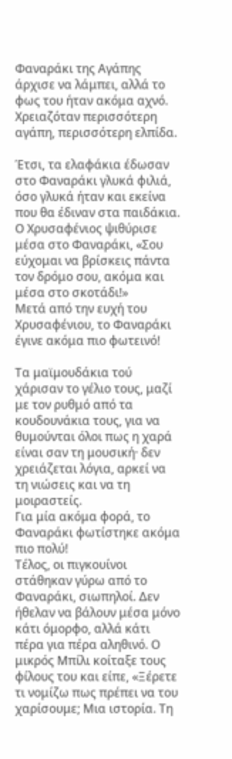Φαναράκι της Αγάπης άρχισε να λάμπει, αλλά το φως του ήταν ακόμα αχνό. Χρειαζόταν περισσότερη αγάπη, περισσότερη ελπίδα.

Έτσι, τα ελαφάκια έδωσαν στο Φαναράκι γλυκά φιλιά, όσο γλυκά ήταν και εκείνα που θα έδιναν στα παιδάκια. Ο Χρυσαφένιος ψιθύρισε μέσα στο Φαναράκι, «Σου εύχομαι να βρίσκεις πάντα τον δρόμο σου, ακόμα και μέσα στο σκοτάδι!»
Μετά από την ευχή του Χρυσαφένιου, το Φαναράκι έγινε ακόμα πιο φωτεινό!

Τα μαϊμουδάκια τού χάρισαν το γέλιο τους, μαζί με τον ρυθμό από τα κουδουνάκια τους, για να θυμούνται όλοι πως η χαρά είναι σαν τη μουσική· δεν χρειάζεται λόγια, αρκεί να τη νιώσεις και να τη μοιραστείς.
Για μία ακόμα φορά, το Φαναράκι φωτίστηκε ακόμα πιο πολύ!
Τέλος, οι πιγκουίνοι στάθηκαν γύρω από το Φαναράκι, σιωπηλοί. Δεν ήθελαν να βάλουν μέσα μόνο κάτι όμορφο, αλλά κάτι πέρα για πέρα αληθινό. Ο μικρός Μπίλι κοίταξε τους φίλους του και είπε, «Ξέρετε τι νομίζω πως πρέπει να του χαρίσουμε; Μια ιστορία. Τη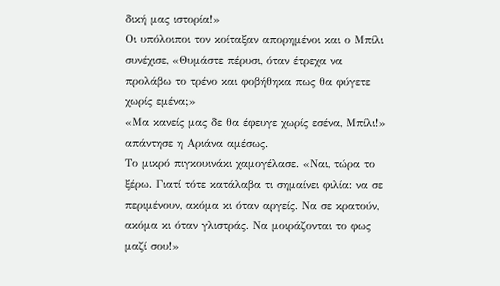δική μας ιστορία!»
Οι υπόλοιποι τον κοίταξαν απορημένοι και ο Μπίλι συνέχισε, «Θυμάστε πέρυσι, όταν έτρεχα να προλάβω το τρένο και φοβήθηκα πως θα φύγετε χωρίς εμένα;»
«Μα κανείς μας δε θα έφευγε χωρίς εσένα, Μπίλι!» απάντησε η Αριάνα αμέσως.
Το μικρό πιγκουινάκι χαμογέλασε. «Ναι, τώρα το ξέρω. Γιατί τότε κατάλαβα τι σημαίνει φιλία: να σε περιμένουν, ακόμα κι όταν αργείς. Να σε κρατούν, ακόμα κι όταν γλιστράς. Να μοιράζονται το φως μαζί σου!»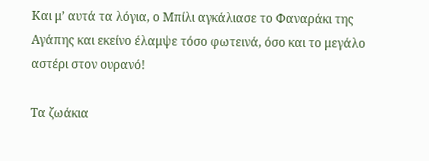Και μ’ αυτά τα λόγια, ο Μπίλι αγκάλιασε το Φαναράκι της Αγάπης και εκείνο έλαμψε τόσο φωτεινά, όσο και το μεγάλο αστέρι στον ουρανό!

Τα ζωάκια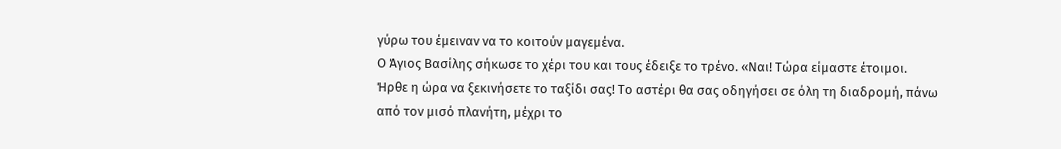γύρω του έμειναν να το κοιτούν μαγεμένα.
Ο Άγιος Βασίλης σήκωσε το χέρι του και τους έδειξε το τρένο. «Ναι! Τώρα είμαστε έτοιμοι. Ήρθε η ώρα να ξεκινήσετε το ταξίδι σας! Το αστέρι θα σας οδηγήσει σε όλη τη διαδρομή, πάνω από τον μισό πλανήτη, μέχρι το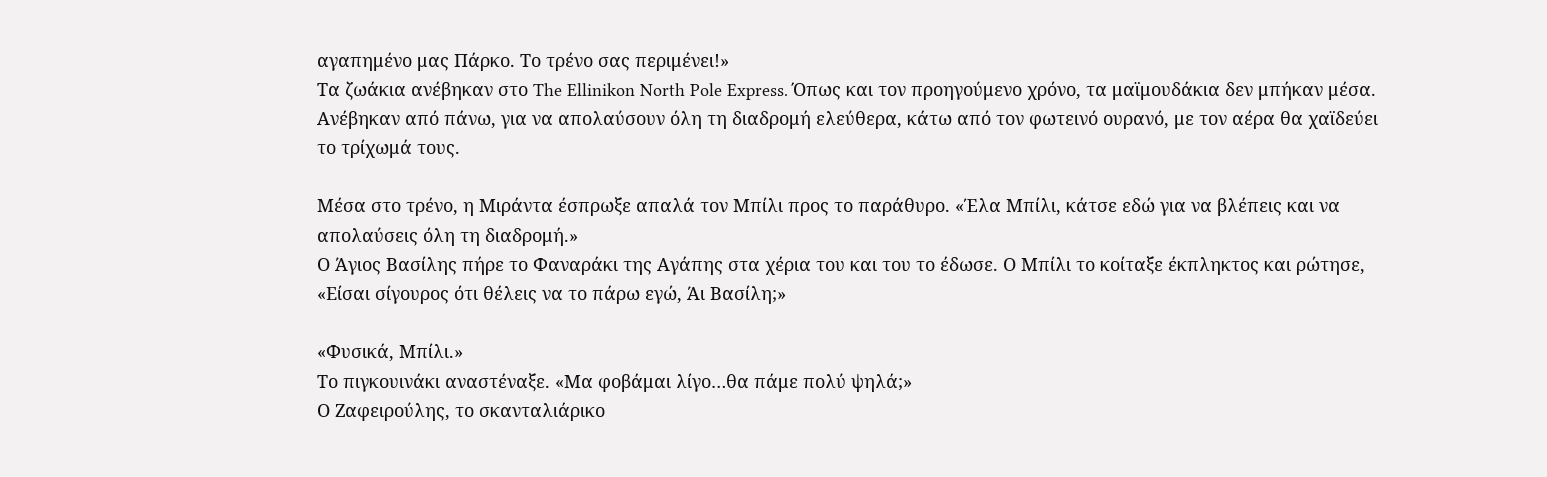αγαπημένο μας Πάρκο. Το τρένο σας περιμένει!»
Τα ζωάκια ανέβηκαν στο The Ellinikon North Pole Express. Όπως και τον προηγούμενο χρόνο, τα μαϊμουδάκια δεν μπήκαν μέσα. Ανέβηκαν από πάνω, για να απολαύσουν όλη τη διαδρομή ελεύθερα, κάτω από τον φωτεινό ουρανό, με τον αέρα θα χαϊδεύει το τρίχωμά τους.

Μέσα στο τρένο, η Μιράντα έσπρωξε απαλά τον Μπίλι προς το παράθυρο. «Έλα Μπίλι, κάτσε εδώ για να βλέπεις και να απολαύσεις όλη τη διαδρομή.»
Ο Άγιος Βασίλης πήρε το Φαναράκι της Αγάπης στα χέρια του και του το έδωσε. Ο Μπίλι το κοίταξε έκπληκτος και ρώτησε, «Είσαι σίγουρος ότι θέλεις να το πάρω εγώ, Άι Βασίλη;»

«Φυσικά, Μπίλι.»
Το πιγκουινάκι αναστέναξε. «Μα φοβάμαι λίγο…θα πάμε πολύ ψηλά;»
Ο Ζαφειρούλης, το σκανταλιάρικο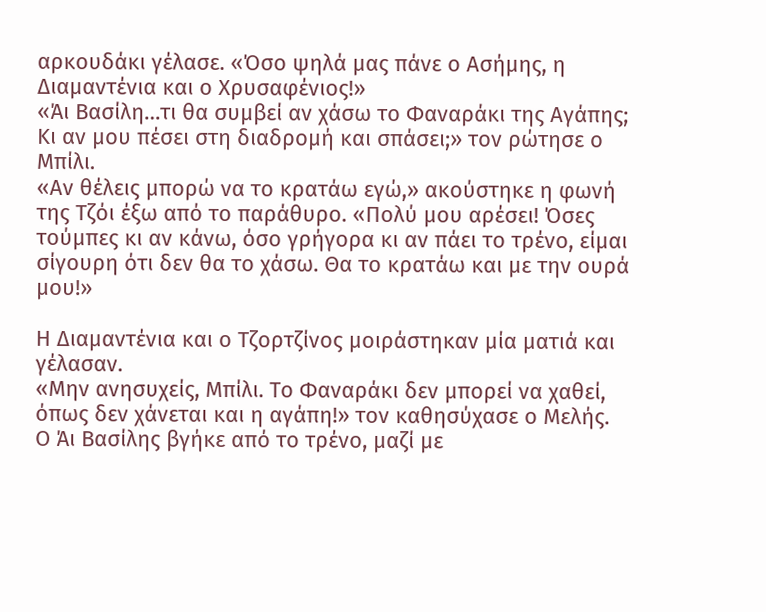αρκουδάκι γέλασε. «Όσο ψηλά μας πάνε ο Ασήμης, η Διαμαντένια και ο Χρυσαφένιος!»
«Άι Βασίλη…τι θα συμβεί αν χάσω το Φαναράκι της Αγάπης; Κι αν μου πέσει στη διαδρομή και σπάσει;» τον ρώτησε ο Μπίλι.
«Αν θέλεις μπορώ να το κρατάω εγώ,» ακούστηκε η φωνή της Τζόι έξω από το παράθυρο. «Πολύ μου αρέσει! Όσες τούμπες κι αν κάνω, όσο γρήγορα κι αν πάει το τρένο, είμαι σίγουρη ότι δεν θα το χάσω. Θα το κρατάω και με την ουρά μου!»

Η Διαμαντένια και ο Τζορτζίνος μοιράστηκαν μία ματιά και γέλασαν.
«Μην ανησυχείς, Μπίλι. Το Φαναράκι δεν μπορεί να χαθεί, όπως δεν χάνεται και η αγάπη!» τον καθησύχασε ο Μελής.
Ο Άι Βασίλης βγήκε από το τρένο, μαζί με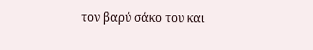τον βαρύ σάκο του και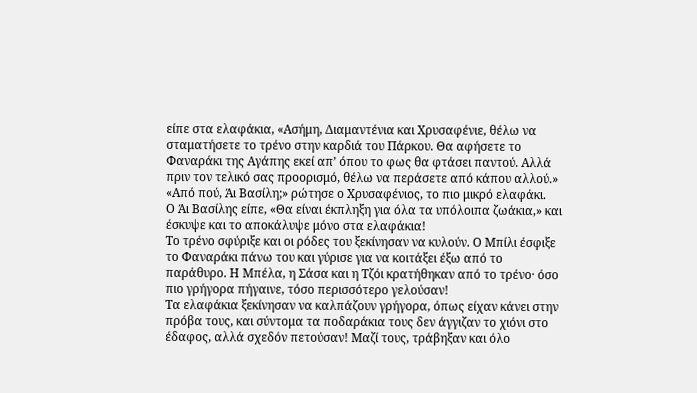είπε στα ελαφάκια, «Ασήμη, Διαμαντένια και Χρυσαφένιε, θέλω να σταματήσετε το τρένο στην καρδιά του Πάρκου. Θα αφήσετε το Φαναράκι της Αγάπης εκεί απ’ όπου το φως θα φτάσει παντού. Αλλά πριν τον τελικό σας προορισμό, θέλω να περάσετε από κάπου αλλού.»
«Από πού, Άι Βασίλη;» ρώτησε ο Χρυσαφένιος, το πιο μικρό ελαφάκι.
Ο Άι Βασίλης είπε, «Θα είναι έκπληξη για όλα τα υπόλοιπα ζωάκια,» και έσκυψε και το αποκάλυψε μόνο στα ελαφάκια!
Το τρένο σφύριξε και οι ρόδες του ξεκίνησαν να κυλούν. Ο Μπίλι έσφιξε το Φαναράκι πάνω του και γύρισε για να κοιτάξει έξω από το παράθυρο. Η Μπέλα, η Σάσα και η Τζόι κρατήθηκαν από το τρένο· όσο πιο γρήγορα πήγαινε, τόσο περισσότερο γελούσαν!
Τα ελαφάκια ξεκίνησαν να καλπάζουν γρήγορα, όπως είχαν κάνει στην πρόβα τους, και σύντομα τα ποδαράκια τους δεν άγγιζαν το χιόνι στο έδαφος, αλλά σχεδόν πετούσαν! Μαζί τους, τράβηξαν και όλο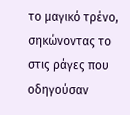το μαγικό τρένο, σηκώνοντας το στις ράγες που οδηγούσαν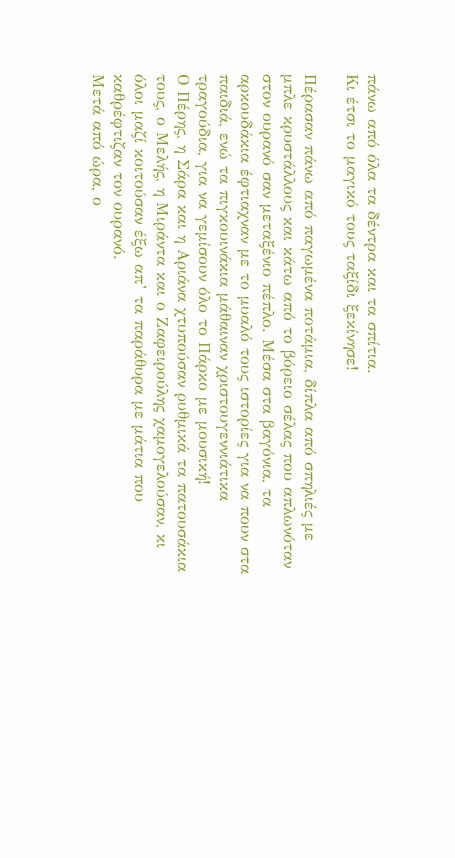πάνω από όλα τα δέντρα και τα σπίτια.
Κι έτσι το μαγικό τους ταξίδι ξεκίνησε!

Πέρασαν πάνω από παγωμένα ποτάμια, δίπλα από σπηλιές με μπλε κρυστάλλους και κάτω από το βόρειο σέλας που απλωνόταν στον ουρανό σαν μεταξένιο πέπλο. Μέσα στα βαγόνια, τα αρκουδάκια έφτιαχναν με το μυαλό τους ιστορίες για να πουν στα παιδιά, ενώ τα πιγκουινάκια μάθαιναν χριστουγεννιάτικα τραγούδια, για να γεμίσουν όλο το Πάρκο με μουσική!
Ο Πέρης, η Σάρα και η Αριάνα χτυπούσαν ρυθμικά τα πατουσάκια τους, ο Μελής, η Μιράντα και ο Ζαφειρούλης χαμογελούσαν, κι όλοι μαζί κοιτούσαν έξω απ’ τα παράθυρα με μάτια που καθρέφτιζαν τον ουρανό.
Μετά από ώρα, ο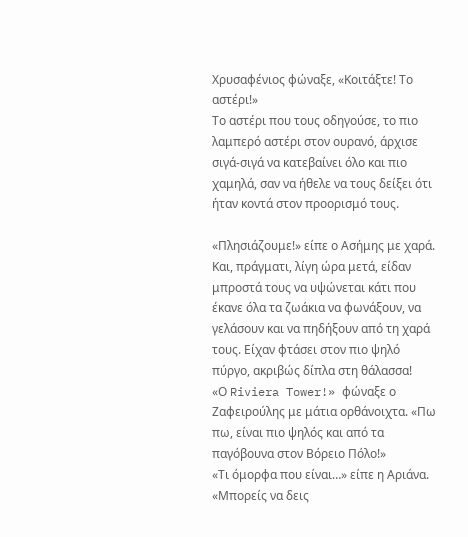Χρυσαφένιος φώναξε, «Κοιτάξτε! Το αστέρι!»
Το αστέρι που τους οδηγούσε, το πιο λαμπερό αστέρι στον ουρανό, άρχισε σιγά-σιγά να κατεβαίνει όλο και πιο χαμηλά, σαν να ήθελε να τους δείξει ότι ήταν κοντά στον προορισμό τους.

«Πλησιάζουμε!» είπε ο Ασήμης με χαρά.
Και, πράγματι, λίγη ώρα μετά, είδαν μπροστά τους να υψώνεται κάτι που έκανε όλα τα ζωάκια να φωνάξουν, να γελάσουν και να πηδήξουν από τη χαρά τους. Είχαν φτάσει στον πιο ψηλό πύργο, ακριβώς δίπλα στη θάλασσα!
«Ο Riviera Tower!» φώναξε ο Ζαφειρούλης με μάτια ορθάνοιχτα. «Πω πω, είναι πιο ψηλός και από τα παγόβουνα στον Βόρειο Πόλο!»
«Τι όμορφα που είναι…» είπε η Αριάνα. «Μπορείς να δεις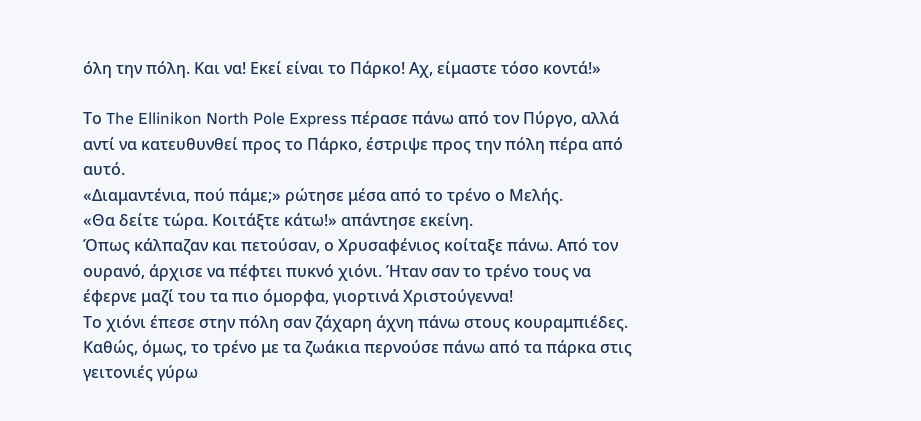όλη την πόλη. Και να! Εκεί είναι το Πάρκο! Αχ, είμαστε τόσο κοντά!»

Το The Ellinikon North Pole Express πέρασε πάνω από τον Πύργο, αλλά αντί να κατευθυνθεί προς το Πάρκο, έστριψε προς την πόλη πέρα από αυτό.
«Διαμαντένια, πού πάμε;» ρώτησε μέσα από το τρένο ο Μελής.
«Θα δείτε τώρα. Κοιτάξτε κάτω!» απάντησε εκείνη.
Όπως κάλπαζαν και πετούσαν, ο Χρυσαφένιος κοίταξε πάνω. Από τον ουρανό, άρχισε να πέφτει πυκνό χιόνι. Ήταν σαν το τρένο τους να έφερνε μαζί του τα πιο όμορφα, γιορτινά Χριστούγεννα!
Το χιόνι έπεσε στην πόλη σαν ζάχαρη άχνη πάνω στους κουραμπιέδες. Καθώς, όμως, το τρένο με τα ζωάκια περνούσε πάνω από τα πάρκα στις γειτονιές γύρω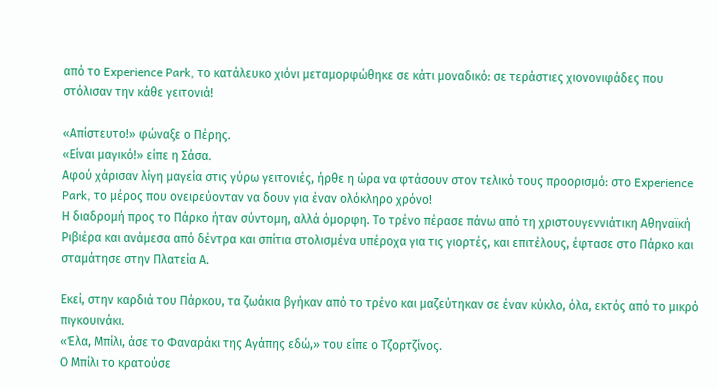από το Experience Park, το κατάλευκο χιόνι μεταμορφώθηκε σε κάτι μοναδικό: σε τεράστιες χιονονιφάδες που στόλισαν την κάθε γειτονιά!

«Απίστευτο!» φώναξε ο Πέρης.
«Είναι μαγικό!» είπε η Σάσα.
Αφού χάρισαν λίγη μαγεία στις γύρω γειτονιές, ήρθε η ώρα να φτάσουν στον τελικό τους προορισμό: στο Experience Park, το μέρος που ονειρεύονταν να δουν για έναν ολόκληρο χρόνο!
Η διαδρομή προς το Πάρκο ήταν σύντομη, αλλά όμορφη. Το τρένο πέρασε πάνω από τη χριστουγεννιάτικη Αθηναϊκή Ριβιέρα και ανάμεσα από δέντρα και σπίτια στολισμένα υπέροχα για τις γιορτές, και επιτέλους, έφτασε στο Πάρκο και σταμάτησε στην Πλατεία Α.

Εκεί, στην καρδιά του Πάρκου, τα ζωάκια βγήκαν από το τρένο και μαζεύτηκαν σε έναν κύκλο, όλα, εκτός από το μικρό πιγκουινάκι.
«Έλα, Μπίλι, άσε το Φαναράκι της Αγάπης εδώ,» του είπε ο Τζορτζίνος.
Ο Μπίλι το κρατούσε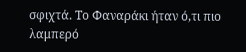σφιχτά. Το Φαναράκι ήταν ό,τι πιο λαμπερό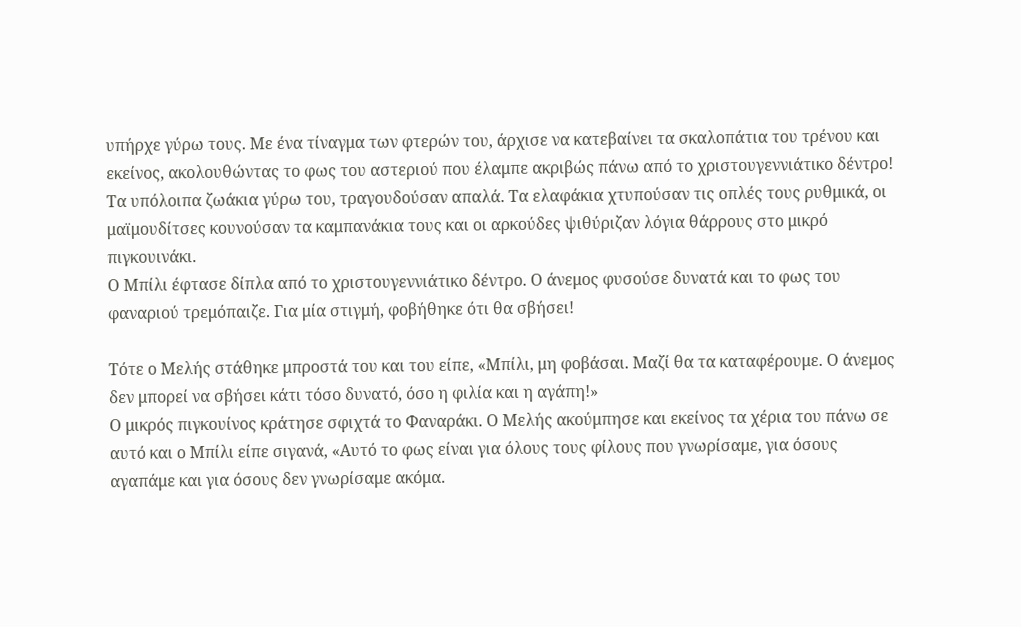υπήρχε γύρω τους. Με ένα τίναγμα των φτερών του, άρχισε να κατεβαίνει τα σκαλοπάτια του τρένου και εκείνος, ακολουθώντας το φως του αστεριού που έλαμπε ακριβώς πάνω από το χριστουγεννιάτικο δέντρο!
Τα υπόλοιπα ζωάκια γύρω του, τραγουδούσαν απαλά. Τα ελαφάκια χτυπούσαν τις οπλές τους ρυθμικά, οι μαϊμουδίτσες κουνούσαν τα καμπανάκια τους και οι αρκούδες ψιθύριζαν λόγια θάρρους στο μικρό πιγκουινάκι.
Ο Μπίλι έφτασε δίπλα από το χριστουγεννιάτικο δέντρο. Ο άνεμος φυσούσε δυνατά και το φως του φαναριού τρεμόπαιζε. Για μία στιγμή, φοβήθηκε ότι θα σβήσει!

Τότε ο Μελής στάθηκε μπροστά του και του είπε, «Μπίλι, μη φοβάσαι. Μαζί θα τα καταφέρουμε. Ο άνεμος δεν μπορεί να σβήσει κάτι τόσο δυνατό, όσο η φιλία και η αγάπη!»
Ο μικρός πιγκουίνος κράτησε σφιχτά το Φαναράκι. Ο Μελής ακούμπησε και εκείνος τα χέρια του πάνω σε αυτό και ο Μπίλι είπε σιγανά, «Αυτό το φως είναι για όλους τους φίλους που γνωρίσαμε, για όσους αγαπάμε και για όσους δεν γνωρίσαμε ακόμα.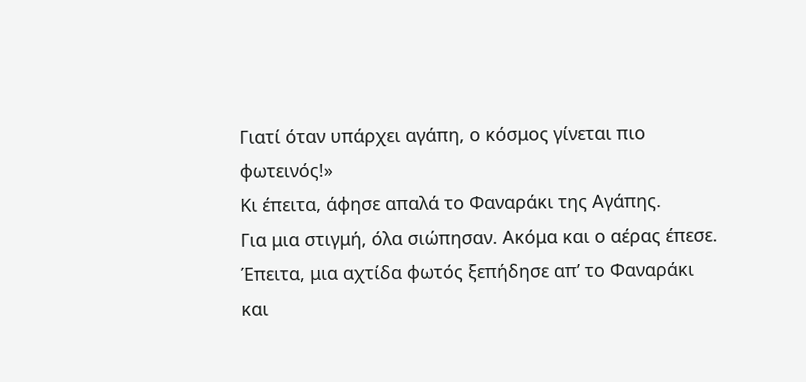Γιατί όταν υπάρχει αγάπη, ο κόσμος γίνεται πιο φωτεινός!»
Κι έπειτα, άφησε απαλά το Φαναράκι της Αγάπης.
Για μια στιγμή, όλα σιώπησαν. Ακόμα και ο αέρας έπεσε. Έπειτα, μια αχτίδα φωτός ξεπήδησε απ’ το Φαναράκι και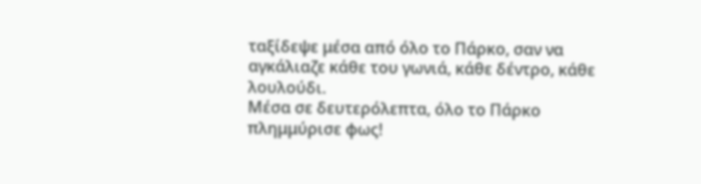ταξίδεψε μέσα από όλο το Πάρκο, σαν να αγκάλιαζε κάθε του γωνιά, κάθε δέντρο, κάθε λουλούδι.
Μέσα σε δευτερόλεπτα, όλο το Πάρκο πλημμύρισε φως!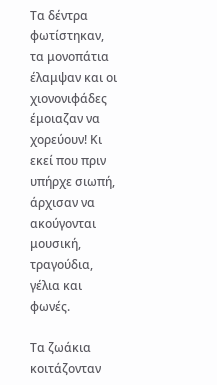Τα δέντρα φωτίστηκαν, τα μονοπάτια έλαμψαν και οι χιονονιφάδες έμοιαζαν να χορεύουν! Κι εκεί που πριν υπήρχε σιωπή, άρχισαν να ακούγονται μουσική, τραγούδια, γέλια και φωνές.

Τα ζωάκια κοιτάζονταν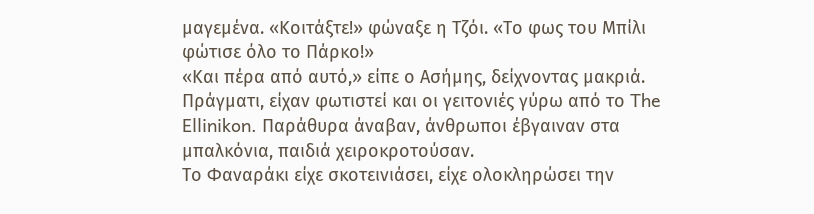μαγεμένα. «Κοιτάξτε!» φώναξε η Τζόι. «Το φως του Μπίλι φώτισε όλο το Πάρκο!»
«Και πέρα από αυτό,» είπε ο Ασήμης, δείχνοντας μακριά. Πράγματι, είχαν φωτιστεί και οι γειτονιές γύρω από το The Ellinikon. Παράθυρα άναβαν, άνθρωποι έβγαιναν στα μπαλκόνια, παιδιά χειροκροτούσαν.
Το Φαναράκι είχε σκοτεινιάσει, είχε ολοκληρώσει την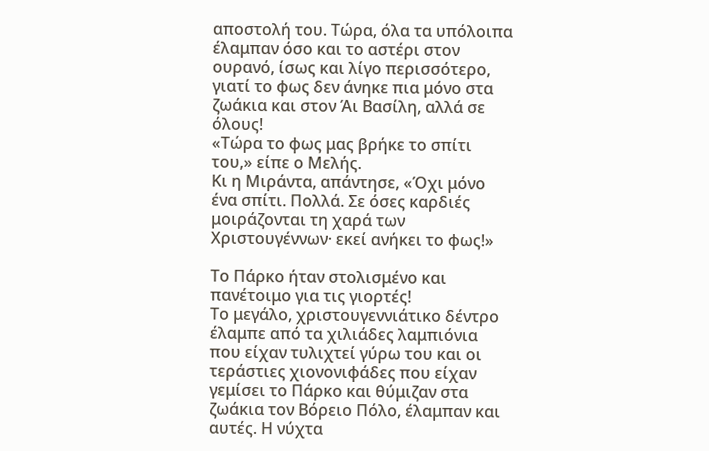αποστολή του. Τώρα, όλα τα υπόλοιπα έλαμπαν όσο και το αστέρι στον ουρανό, ίσως και λίγο περισσότερο, γιατί το φως δεν άνηκε πια μόνο στα ζωάκια και στον Άι Βασίλη, αλλά σε όλους!
«Τώρα το φως μας βρήκε το σπίτι του,» είπε ο Μελής.
Κι η Μιράντα, απάντησε, «Όχι μόνο ένα σπίτι. Πολλά. Σε όσες καρδιές μοιράζονται τη χαρά των Χριστουγέννων· εκεί ανήκει το φως!»

Το Πάρκο ήταν στολισμένο και πανέτοιμο για τις γιορτές!
Το μεγάλο, χριστουγεννιάτικο δέντρο έλαμπε από τα χιλιάδες λαμπιόνια που είχαν τυλιχτεί γύρω του και οι τεράστιες χιονονιφάδες που είχαν γεμίσει το Πάρκο και θύμιζαν στα ζωάκια τον Βόρειο Πόλο, έλαμπαν και αυτές. Η νύχτα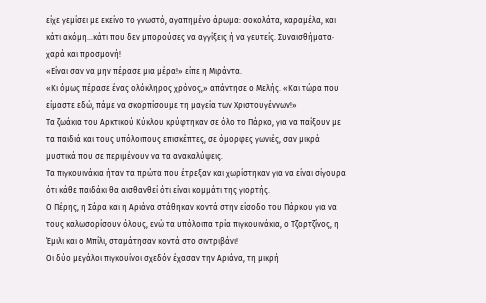είχε γεμίσει με εκείνο το γνωστό, αγαπημένο άρωμα: σοκολάτα, καραμέλα, και κάτι ακόμη…κάτι που δεν μπορούσες να αγγίξεις ή να γευτείς. Συναισθήματα· χαρά και προσμονή!
«Είναι σαν να μην πέρασε μια μέρα!» είπε η Μιράντα.
«Κι όμως πέρασε ένας ολόκληρος χρόνος,» απάντησε ο Μελής. «Και τώρα που είμαστε εδώ, πάμε να σκορπίσουμε τη μαγεία των Χριστουγέννων!»
Τα ζωάκια του Αρκτικού Κύκλου κρύφτηκαν σε όλο το Πάρκο, για να παίξουν με τα παιδιά και τους υπόλοιπους επισκέπτες, σε όμορφες γωνιές, σαν μικρά μυστικά που σε περιμένουν να τα ανακαλύψεις.
Τα πιγκουινάκια ήταν τα πρώτα που έτρεξαν και χωρίστηκαν για να είναι σίγουρα ότι κάθε παιδάκι θα αισθανθεί ότι είναι κομμάτι της γιορτής.
Ο Πέρης, η Σάρα και η Αριάνα στάθηκαν κοντά στην είσοδο του Πάρκου για να τους καλωσορίσουν όλους, ενώ τα υπόλοιπα τρία πιγκουινάκια, ο Τζορτζίνος, η Έμιλι και ο Μπίλι, σταμάτησαν κοντά στο σιντριβάνι!
Οι δύο μεγάλοι πιγκουίνοι σχεδόν έχασαν την Αριάνα, τη μικρή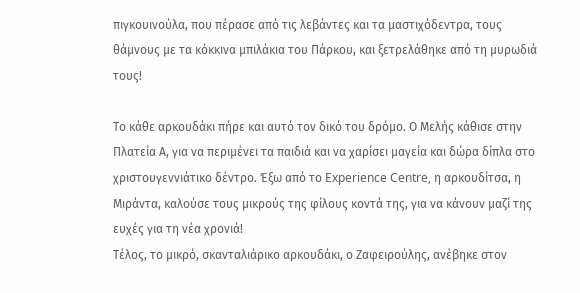πιγκουινούλα, που πέρασε από τις λεβάντες και τα μαστιχόδεντρα, τους θάμνους με τα κόκκινα μπιλάκια του Πάρκου, και ξετρελάθηκε από τη μυρωδιά τους!

Το κάθε αρκουδάκι πήρε και αυτό τον δικό του δρόμο. Ο Μελής κάθισε στην Πλατεία Α, για να περιμένει τα παιδιά και να χαρίσει μαγεία και δώρα δίπλα στο χριστουγεννιάτικο δέντρο. Έξω από το Experience Centre, η αρκουδίτσα, η Μιράντα, καλούσε τους μικρούς της φίλους κοντά της, για να κάνουν μαζί της ευχές για τη νέα χρονιά!
Τέλος, το μικρό, σκανταλιάρικο αρκουδάκι, ο Ζαφειρούλης, ανέβηκε στον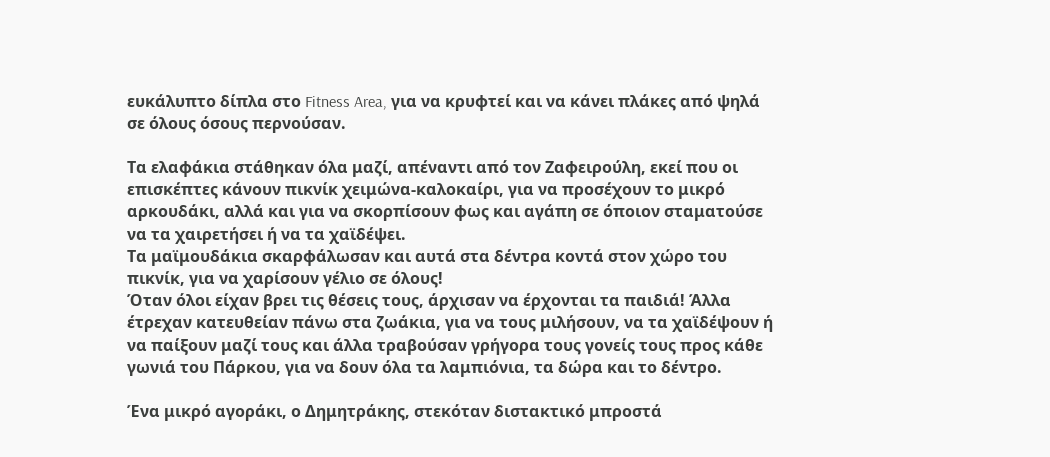ευκάλυπτο δίπλα στο Fitness Area, για να κρυφτεί και να κάνει πλάκες από ψηλά σε όλους όσους περνούσαν.

Τα ελαφάκια στάθηκαν όλα μαζί, απέναντι από τον Ζαφειρούλη, εκεί που οι επισκέπτες κάνουν πικνίκ χειμώνα-καλοκαίρι, για να προσέχουν το μικρό αρκουδάκι, αλλά και για να σκορπίσουν φως και αγάπη σε όποιον σταματούσε να τα χαιρετήσει ή να τα χαϊδέψει.
Τα μαϊμουδάκια σκαρφάλωσαν και αυτά στα δέντρα κοντά στον χώρο του πικνίκ, για να χαρίσουν γέλιο σε όλους!
Όταν όλοι είχαν βρει τις θέσεις τους, άρχισαν να έρχονται τα παιδιά! Άλλα έτρεχαν κατευθείαν πάνω στα ζωάκια, για να τους μιλήσουν, να τα χαϊδέψουν ή να παίξουν μαζί τους και άλλα τραβούσαν γρήγορα τους γονείς τους προς κάθε γωνιά του Πάρκου, για να δουν όλα τα λαμπιόνια, τα δώρα και το δέντρο.

Ένα μικρό αγοράκι, ο Δημητράκης, στεκόταν διστακτικό μπροστά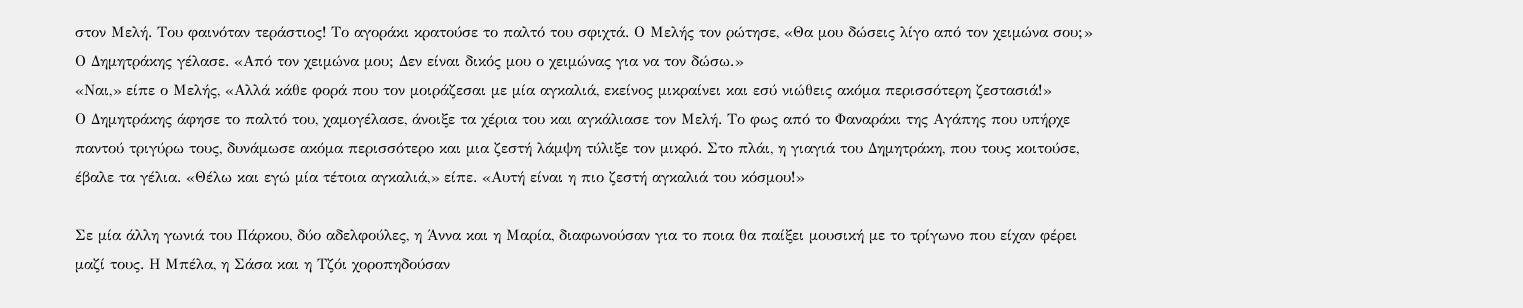στον Μελή. Του φαινόταν τεράστιος! Το αγοράκι κρατούσε το παλτό του σφιχτά. Ο Μελής τον ρώτησε, «Θα μου δώσεις λίγο από τον χειμώνα σου;»
Ο Δημητράκης γέλασε. «Από τον χειμώνα μου; Δεν είναι δικός μου ο χειμώνας για να τον δώσω.»
«Ναι,» είπε ο Μελής, «Αλλά κάθε φορά που τον μοιράζεσαι με μία αγκαλιά, εκείνος μικραίνει και εσύ νιώθεις ακόμα περισσότερη ζεστασιά!»
Ο Δημητράκης άφησε το παλτό του, χαμογέλασε, άνοιξε τα χέρια του και αγκάλιασε τον Μελή. Το φως από το Φαναράκι της Αγάπης που υπήρχε παντού τριγύρω τους, δυνάμωσε ακόμα περισσότερο και μια ζεστή λάμψη τύλιξε τον μικρό. Στο πλάι, η γιαγιά του Δημητράκη, που τους κοιτούσε, έβαλε τα γέλια. «Θέλω και εγώ μία τέτοια αγκαλιά,» είπε. «Αυτή είναι η πιο ζεστή αγκαλιά του κόσμου!»

Σε μία άλλη γωνιά του Πάρκου, δύο αδελφούλες, η Άννα και η Μαρία, διαφωνούσαν για το ποια θα παίξει μουσική με το τρίγωνο που είχαν φέρει μαζί τους. Η Μπέλα, η Σάσα και η Τζόι χοροπηδούσαν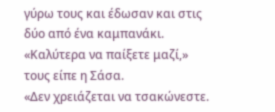γύρω τους και έδωσαν και στις δύο από ένα καμπανάκι.
«Καλύτερα να παίξετε μαζί,» τους είπε η Σάσα.
«Δεν χρειάζεται να τσακώνεστε.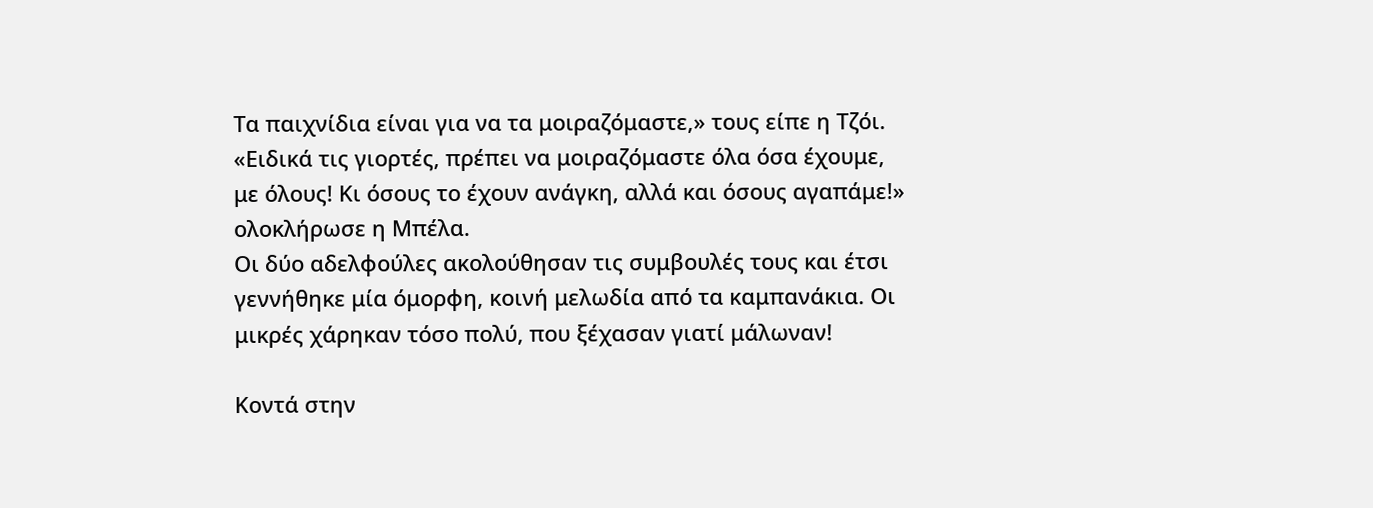Τα παιχνίδια είναι για να τα μοιραζόμαστε,» τους είπε η Τζόι.
«Ειδικά τις γιορτές, πρέπει να μοιραζόμαστε όλα όσα έχουμε, με όλους! Κι όσους το έχουν ανάγκη, αλλά και όσους αγαπάμε!» ολοκλήρωσε η Μπέλα.
Οι δύο αδελφούλες ακολούθησαν τις συμβουλές τους και έτσι γεννήθηκε μία όμορφη, κοινή μελωδία από τα καμπανάκια. Οι μικρές χάρηκαν τόσο πολύ, που ξέχασαν γιατί μάλωναν!

Κοντά στην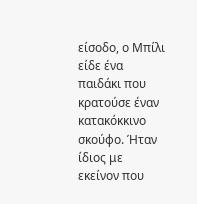είσοδο, ο Μπίλι είδε ένα παιδάκι που κρατούσε έναν κατακόκκινο σκούφο. Ήταν ίδιος με εκείνον που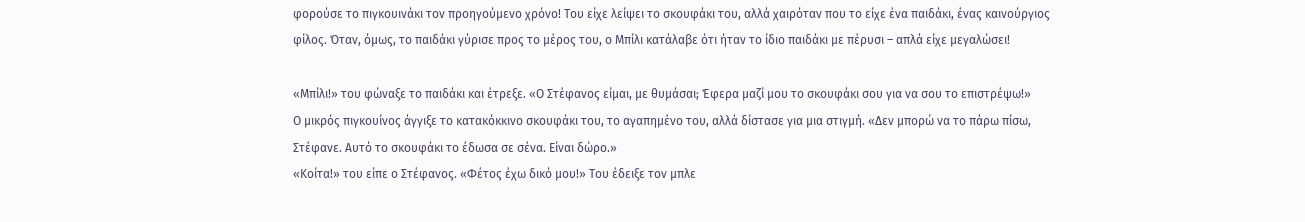φορούσε το πιγκουινάκι τον προηγούμενο χρόνο! Του είχε λείψει το σκουφάκι του, αλλά χαιρόταν που το είχε ένα παιδάκι, ένας καινούργιος φίλος. Όταν, όμως, το παιδάκι γύρισε προς το μέρος του, ο Μπίλι κατάλαβε ότι ήταν το ίδιο παιδάκι με πέρυσι – απλά είχε μεγαλώσει!

«Μπίλι!» του φώναξε το παιδάκι και έτρεξε. «Ο Στέφανος είμαι, με θυμάσαι; Έφερα μαζί μου το σκουφάκι σου για να σου το επιστρέψω!»
Ο μικρός πιγκουίνος άγγιξε το κατακόκκινο σκουφάκι του, το αγαπημένο του, αλλά δίστασε για μια στιγμή. «Δεν μπορώ να το πάρω πίσω, Στέφανε. Αυτό το σκουφάκι το έδωσα σε σένα. Είναι δώρο.»
«Κοίτα!» του είπε ο Στέφανος. «Φέτος έχω δικό μου!» Του έδειξε τον μπλε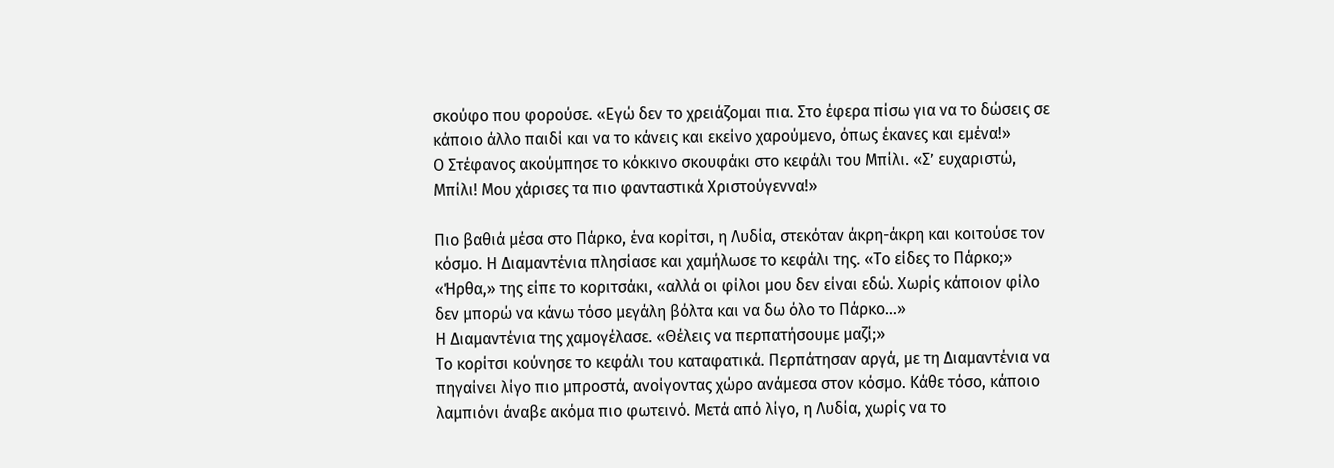σκούφο που φορούσε. «Εγώ δεν το χρειάζομαι πια. Στο έφερα πίσω για να το δώσεις σε κάποιο άλλο παιδί και να το κάνεις και εκείνο χαρούμενο, όπως έκανες και εμένα!»
Ο Στέφανος ακούμπησε το κόκκινο σκουφάκι στο κεφάλι του Μπίλι. «Σ’ ευχαριστώ, Μπίλι! Μου χάρισες τα πιο φανταστικά Χριστούγεννα!»

Πιο βαθιά μέσα στο Πάρκο, ένα κορίτσι, η Λυδία, στεκόταν άκρη-άκρη και κοιτούσε τον κόσμο. Η Διαμαντένια πλησίασε και χαμήλωσε το κεφάλι της. «Το είδες το Πάρκο;»
«Ήρθα,» της είπε το κοριτσάκι, «αλλά οι φίλοι μου δεν είναι εδώ. Χωρίς κάποιον φίλο δεν μπορώ να κάνω τόσο μεγάλη βόλτα και να δω όλο το Πάρκο…»
Η Διαμαντένια της χαμογέλασε. «Θέλεις να περπατήσουμε μαζί;»
Το κορίτσι κούνησε το κεφάλι του καταφατικά. Περπάτησαν αργά, με τη Διαμαντένια να πηγαίνει λίγο πιο μπροστά, ανοίγοντας χώρο ανάμεσα στον κόσμο. Κάθε τόσο, κάποιο λαμπιόνι άναβε ακόμα πιο φωτεινό. Μετά από λίγο, η Λυδία, χωρίς να το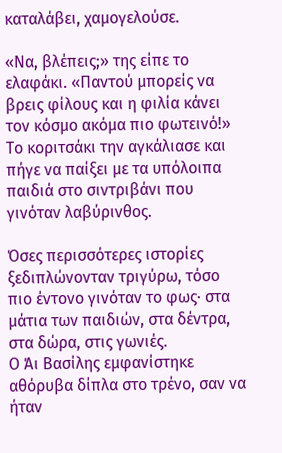καταλάβει, χαμογελούσε.

«Να, βλέπεις;» της είπε το ελαφάκι. «Παντού μπορείς να βρεις φίλους και η φιλία κάνει τον κόσμο ακόμα πιο φωτεινό!»
Το κοριτσάκι την αγκάλιασε και πήγε να παίξει με τα υπόλοιπα παιδιά στο σιντριβάνι που γινόταν λαβύρινθος.

Όσες περισσότερες ιστορίες ξεδιπλώνονταν τριγύρω, τόσο πιο έντονο γινόταν το φως· στα μάτια των παιδιών, στα δέντρα, στα δώρα, στις γωνιές.
Ο Άι Βασίλης εμφανίστηκε αθόρυβα δίπλα στο τρένο, σαν να ήταν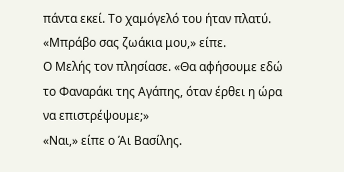πάντα εκεί. Το χαμόγελό του ήταν πλατύ. «Μπράβο σας ζωάκια μου,» είπε.
Ο Μελής τον πλησίασε. «Θα αφήσουμε εδώ το Φαναράκι της Αγάπης, όταν έρθει η ώρα να επιστρέψουμε;»
«Ναι,» είπε ο Άι Βασίλης.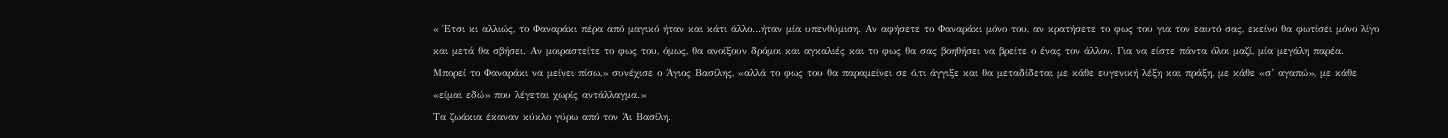« Έτσι κι αλλιώς, το Φαναράκι πέρα από μαγικό ήταν και κάτι άλλο…ήταν μία υπενθύμιση. Αν αφήσετε το Φαναράκι μόνο του, αν κρατήσετε το φως του για τον εαυτό σας, εκείνο θα φωτίσει μόνο λίγο και μετά θα σβήσει. Αν μοιραστείτε το φως του, όμως, θα ανοίξουν δρόμοι και αγκαλιές και το φως θα σας βοηθήσει να βρείτε ο ένας τον άλλον. Για να είστε πάντα όλοι μαζί, μία μεγάλη παρέα.
Μπορεί το Φαναράκι να μείνει πίσω,» συνέχισε ο Άγιος Βασίλης, «αλλά το φως του θα παραμείνει σε ό,τι άγγιξε και θα μεταδίδεται με κάθε ευγενική λέξη και πράξη, με κάθε «σ’ αγαπώ», με κάθε «είμαι εδώ» που λέγεται χωρίς αντάλλαγμα.»
Τα ζωάκια έκαναν κύκλο γύρω από τον Άι Βασίλη.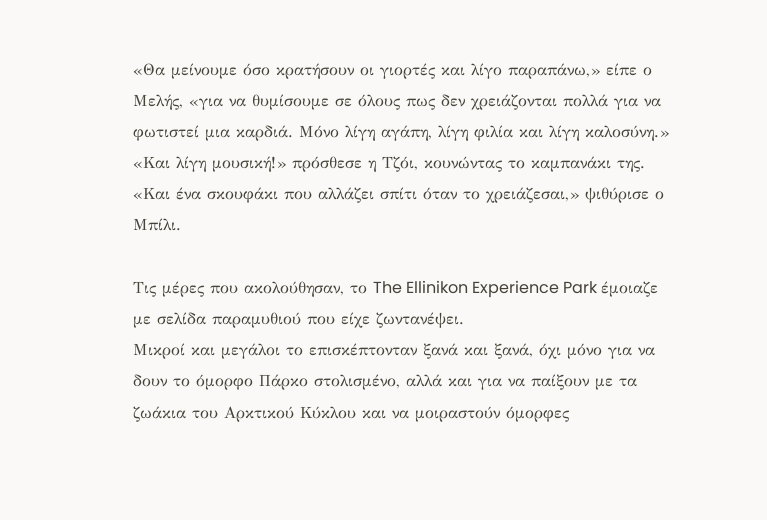«Θα μείνουμε όσο κρατήσουν οι γιορτές και λίγο παραπάνω,» είπε ο Μελής, «για να θυμίσουμε σε όλους πως δεν χρειάζονται πολλά για να φωτιστεί μια καρδιά. Μόνο λίγη αγάπη, λίγη φιλία και λίγη καλοσύνη.»
«Και λίγη μουσική!» πρόσθεσε η Τζόι, κουνώντας το καμπανάκι της.
«Και ένα σκουφάκι που αλλάζει σπίτι όταν το χρειάζεσαι,» ψιθύρισε ο Μπίλι.

Τις μέρες που ακολούθησαν, το The Ellinikon Experience Park έμοιαζε με σελίδα παραμυθιού που είχε ζωντανέψει.
Μικροί και μεγάλοι το επισκέπτονταν ξανά και ξανά, όχι μόνο για να δουν το όμορφο Πάρκο στολισμένο, αλλά και για να παίξουν με τα ζωάκια του Αρκτικού Κύκλου και να μοιραστούν όμορφες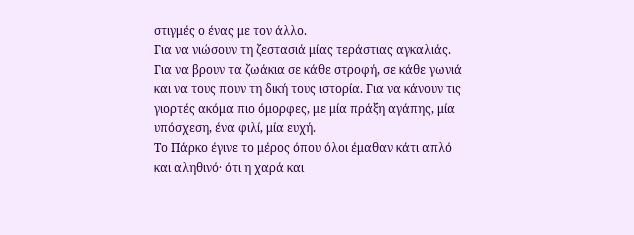στιγμές ο ένας με τον άλλο.
Για να νιώσουν τη ζεστασιά μίας τεράστιας αγκαλιάς. Για να βρουν τα ζωάκια σε κάθε στροφή, σε κάθε γωνιά και να τους πουν τη δική τους ιστορία. Για να κάνουν τις γιορτές ακόμα πιο όμορφες, με μία πράξη αγάπης, μία υπόσχεση, ένα φιλί, μία ευχή.
Το Πάρκο έγινε το μέρος όπου όλοι έμαθαν κάτι απλό και αληθινό· ότι η χαρά και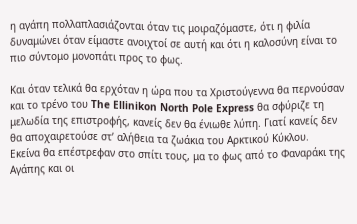η αγάπη πολλαπλασιάζονται όταν τις μοιραζόμαστε, ότι η φιλία δυναμώνει όταν είμαστε ανοιχτοί σε αυτή και ότι η καλοσύνη είναι το πιο σύντομο μονοπάτι προς το φως.

Και όταν τελικά θα ερχόταν η ώρα που τα Χριστούγεννα θα περνούσαν και το τρένο του The Ellinikon North Pole Express θα σφύριζε τη μελωδία της επιστροφής, κανείς δεν θα ένιωθε λύπη. Γιατί κανείς δεν θα αποχαιρετούσε στ’ αλήθεια τα ζωάκια του Αρκτικού Κύκλου.
Εκείνα θα επέστρεφαν στο σπίτι τους, μα το φως από το Φαναράκι της Αγάπης και οι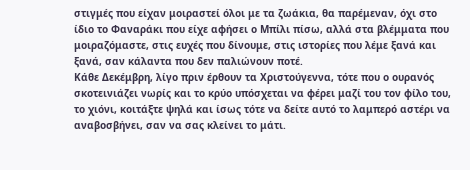στιγμές που είχαν μοιραστεί όλοι με τα ζωάκια, θα παρέμεναν, όχι στο ίδιο το Φαναράκι που είχε αφήσει ο Μπίλι πίσω, αλλά στα βλέμματα που μοιραζόμαστε, στις ευχές που δίνουμε, στις ιστορίες που λέμε ξανά και ξανά, σαν κάλαντα που δεν παλιώνουν ποτέ.
Κάθε Δεκέμβρη, λίγο πριν έρθουν τα Χριστούγεννα, τότε που ο ουρανός σκοτεινιάζει νωρίς και το κρύο υπόσχεται να φέρει μαζί του τον φίλο του, το χιόνι, κοιτάξτε ψηλά και ίσως τότε να δείτε αυτό το λαμπερό αστέρι να αναβοσβήνει, σαν να σας κλείνει το μάτι.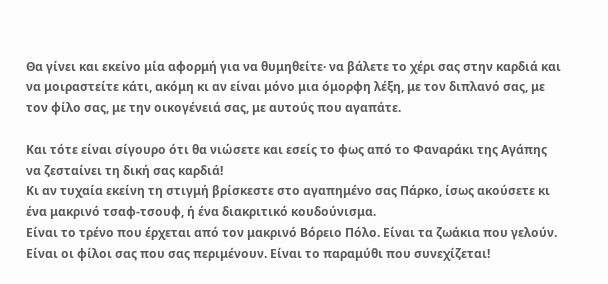Θα γίνει και εκείνο μία αφορμή για να θυμηθείτε· να βάλετε το χέρι σας στην καρδιά και να μοιραστείτε κάτι, ακόμη κι αν είναι μόνο μια όμορφη λέξη, με τον διπλανό σας, με τον φίλο σας, με την οικογένειά σας, με αυτούς που αγαπάτε.

Και τότε είναι σίγουρο ότι θα νιώσετε και εσείς το φως από το Φαναράκι της Αγάπης να ζεσταίνει τη δική σας καρδιά!
Κι αν τυχαία εκείνη τη στιγμή βρίσκεστε στο αγαπημένο σας Πάρκο, ίσως ακούσετε κι ένα μακρινό τσαφ-τσουφ, ή ένα διακριτικό κουδούνισμα.
Είναι το τρένο που έρχεται από τον μακρινό Βόρειο Πόλο. Είναι τα ζωάκια που γελούν. Είναι οι φίλοι σας που σας περιμένουν. Είναι το παραμύθι που συνεχίζεται!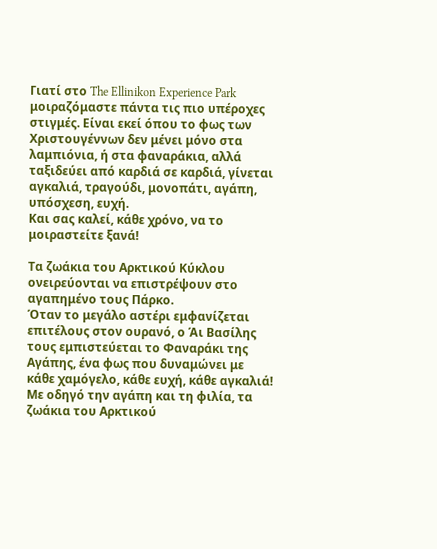Γιατί στο The Ellinikon Experience Park μοιραζόμαστε πάντα τις πιο υπέροχες στιγμές. Είναι εκεί όπου το φως των Χριστουγέννων δεν μένει μόνο στα λαμπιόνια, ή στα φαναράκια, αλλά ταξιδεύει από καρδιά σε καρδιά, γίνεται αγκαλιά, τραγούδι, μονοπάτι, αγάπη, υπόσχεση, ευχή.
Και σας καλεί, κάθε χρόνο, να το μοιραστείτε ξανά!

Τα ζωάκια του Αρκτικού Κύκλου ονειρεύονται να επιστρέψουν στο αγαπημένο τους Πάρκο.
Όταν το μεγάλο αστέρι εμφανίζεται επιτέλους στον ουρανό, ο Άι Βασίλης τους εμπιστεύεται το Φαναράκι της Αγάπης, ένα φως που δυναμώνει με κάθε χαμόγελο, κάθε ευχή, κάθε αγκαλιά!
Με οδηγό την αγάπη και τη φιλία, τα ζωάκια του Αρκτικού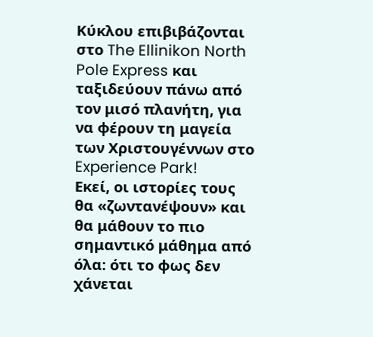Κύκλου επιβιβάζονται στο The Ellinikon North Pole Express και ταξιδεύουν πάνω από τον μισό πλανήτη, για να φέρουν τη μαγεία των Χριστουγέννων στο Experience Park!
Εκεί, οι ιστορίες τους θα «ζωντανέψουν» και θα μάθουν το πιο σημαντικό μάθημα από όλα: ότι το φως δεν χάνεται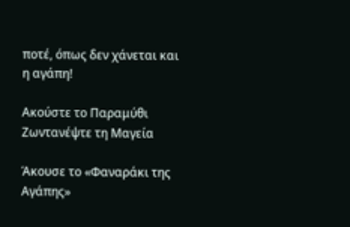ποτέ, όπως δεν χάνεται και η αγάπη!

Ακούστε το Παραμύθι Ζωντανέψτε τη Μαγεία

Άκουσε το «Φαναράκι της Αγάπης»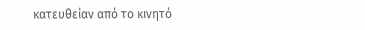κατευθείαν από το κινητό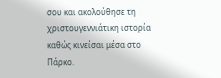σου και ακολούθησε τη χριστουγεννιάτικη ιστορία καθώς κινείσαι μέσα στο Πάρκο.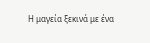Η μαγεία ξεκινά με ένα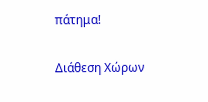πάτημα!

Διάθεση Χώρων